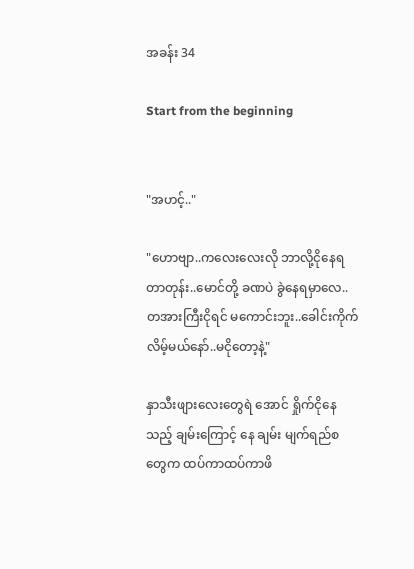အခန်း 34

Start from the beginning


"အဟင့်.."

"ဟောဗျာ..ကလေးလေးလို ဘာလို့ငိုနေရတာတုန်း..မောင်တို့ ခဏပဲ ခွဲနေရမှာလေ..တအားကြီးငိုရင် မကောင်းဘူး..ခေါင်းကိုက်လိမ့်မယ်နော်..မငိုတော့နဲ့"

နှာသီးဖျားလေးတွေရဲ အောင် ရှိုက်ငိုနေသည့် ချမ်းကြောင့် နေ ချမ်း မျက်ရည်စတွေက ထပ်ကာထပ်ကာဖိ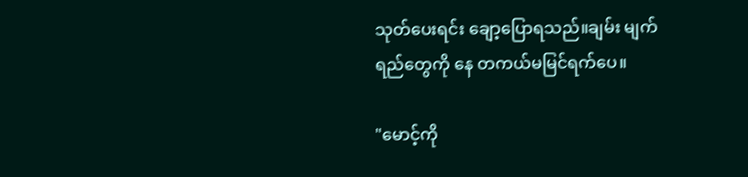သုတ်ပေးရင်း ချော့ပြောရသည်။ချမ်း မျက်ရည်တွေကို နေ တကယ်မမြင်ရက်ပေ။

"မောင့်ကို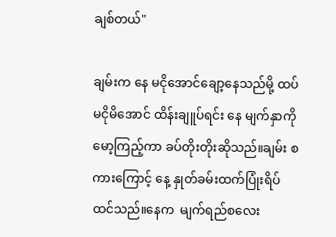ချစ်တယ်"

ချမ်းက နေ မငိုအောင်ချော့နေသည်မို့ ထပ်မငိုမိအောင် ထိန်းချူပ်ရင်း နေ မျက်နှာကို မော့ကြည့်ကာ ခပ်တိုးတိုးဆိုသည်။ချမ်း စကားကြောင့် နေ့ နှုတ်ခမ်းထက်ပြုံးရိပ်ထင်သည်။နေက  မျက်ရည်စလေး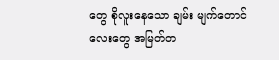တွေ စိုလူးနေသော ချမ်း မျက်တောင်လေးတွေ အမြတ်တ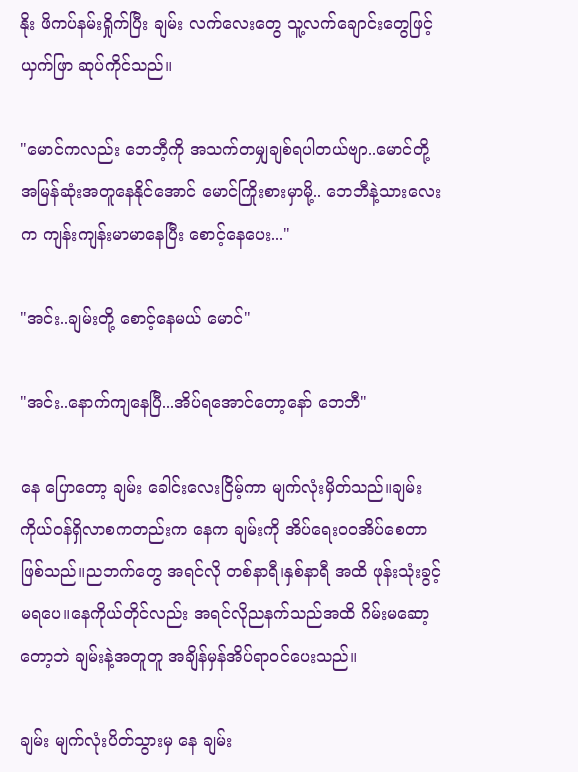နိုး ဖိကပ်နမ်းရှိုက်ပြီး ချမ်း လက်လေးတွေ သူ့လက်ချောင်းတွေဖြင့် ယှက်ဖြာ ဆုပ်ကိုင်သည်။

"မောင်ကလည်း ဘေဘီ့ကို အသက်တမျှချစ်ရပါတယ်ဗျာ..မောင်တို့ အမြန်ဆုံးအတူနေနိုင်အောင် မောင်ကြိုးစားမှာမို့.. ဘေဘီနဲ့သားလေးက ကျန်းကျန်းမာမာနေပြီး စောင့်နေပေး..."

"အင်း..ချမ်းတို့ စောင့်နေမယ် မောင်"

"အင်း..နောက်ကျနေပြီ...အိပ်ရအောင်တော့နော် ဘေဘီ"

နေ ပြောတော့ ချမ်း ခေါင်းလေးငြိမ့်ကာ မျက်လုံးမှိတ်သည်။ချမ်း ကိုယ်ဝန်ရှိလာစကတည်းက နေက ချမ်းကို အိပ်ရေးဝဝအိပ်စေတာဖြစ်သည်။ညဘက်တွေ အရင်လို တစ်နာရီ၊နှစ်နာရီ အထိ ဖုန်းသုံးခွင့်မရပေ။နေကိုယ်တိုင်လည်း အရင်လိုညနက်သည်အထိ ဂိမ်းမဆော့တော့ဘဲ ချမ်းနဲ့အတူတူ အချိန်မှန်အိပ်ရာဝင်ပေးသည်။

ချမ်း မျက်လုံးပိတ်သွားမှ နေ ချမ်း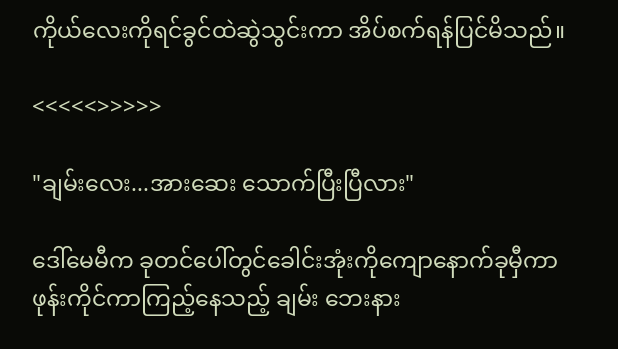ကိုယ်လေးကိုရင်ခွင်ထဲဆွဲသွင်းကာ အိပ်စက်ရန်ပြင်မိသည်။

<<<<<>>>>>

"ချမ်းလေး...အားဆေး သောက်ပြီးပြီလား"

ဒေါ်မေမီက ခုတင်ပေါ်တွင်ခေါင်းအုံးကိုကျောနောက်ခုမှီကာ ဖုန်းကိုင်ကာကြည့်နေသည့် ချမ်း ဘေးနား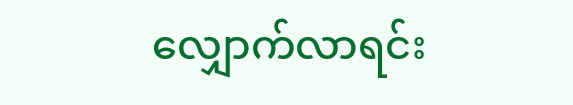လျှောက်လာရင်း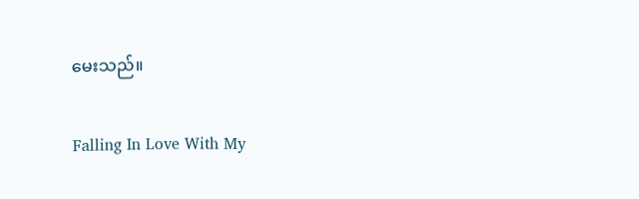မေးသည်။

Falling In Love With My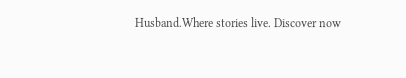Husband.Where stories live. Discover now